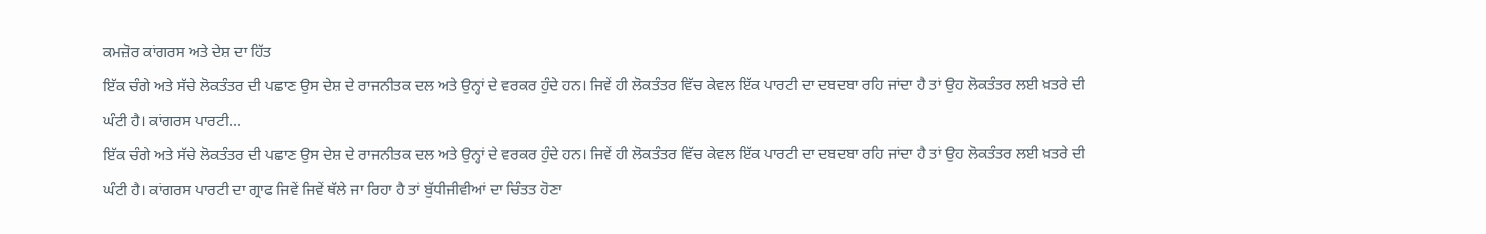ਕਮਜ਼ੋਰ ਕਾਂਗਰਸ ਅਤੇ ਦੇਸ਼ ਦਾ ਹਿੱਤ
ਇੱਕ ਚੰਗੇ ਅਤੇ ਸੱਚੇ ਲੋਕਤੰਤਰ ਦੀ ਪਛਾਣ ਉਸ ਦੇਸ਼ ਦੇ ਰਾਜਨੀਤਕ ਦਲ ਅਤੇ ਉਨ੍ਹਾਂ ਦੇ ਵਰਕਰ ਹੁੰਦੇ ਹਨ। ਜਿਵੇਂ ਹੀ ਲੋਕਤੰਤਰ ਵਿੱਚ ਕੇਵਲ ਇੱਕ ਪਾਰਟੀ ਦਾ ਦਬਦਬਾ ਰਹਿ ਜਾਂਦਾ ਹੈ ਤਾਂ ਉਹ ਲੋਕਤੰਤਰ ਲਈ ਖ਼ਤਰੇ ਦੀ ਘੰਟੀ ਹੈ। ਕਾਂਗਰਸ ਪਾਰਟੀ...
ਇੱਕ ਚੰਗੇ ਅਤੇ ਸੱਚੇ ਲੋਕਤੰਤਰ ਦੀ ਪਛਾਣ ਉਸ ਦੇਸ਼ ਦੇ ਰਾਜਨੀਤਕ ਦਲ ਅਤੇ ਉਨ੍ਹਾਂ ਦੇ ਵਰਕਰ ਹੁੰਦੇ ਹਨ। ਜਿਵੇਂ ਹੀ ਲੋਕਤੰਤਰ ਵਿੱਚ ਕੇਵਲ ਇੱਕ ਪਾਰਟੀ ਦਾ ਦਬਦਬਾ ਰਹਿ ਜਾਂਦਾ ਹੈ ਤਾਂ ਉਹ ਲੋਕਤੰਤਰ ਲਈ ਖ਼ਤਰੇ ਦੀ ਘੰਟੀ ਹੈ। ਕਾਂਗਰਸ ਪਾਰਟੀ ਦਾ ਗ੍ਰਾਫ ਜਿਵੇਂ ਜਿਵੇਂ ਥੱਲੇ ਜਾ ਰਿਹਾ ਹੈ ਤਾਂ ਬੁੱਧੀਜੀਵੀਆਂ ਦਾ ਚਿੰਤਤ ਹੋਣਾ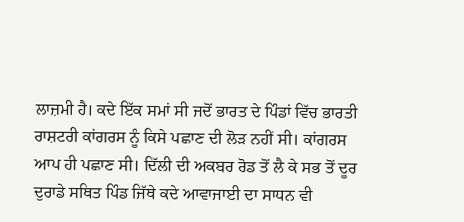ਲਾਜ਼ਮੀ ਹੈ। ਕਦੇ ਇੱਕ ਸਮਾਂ ਸੀ ਜਦੋਂ ਭਾਰਤ ਦੇ ਪਿੰਡਾਂ ਵਿੱਚ ਭਾਰਤੀ ਰਾਸ਼ਟਰੀ ਕਾਂਗਰਸ ਨੂੰ ਕਿਸੇ ਪਛਾਣ ਦੀ ਲੋੜ ਨਹੀਂ ਸੀ। ਕਾਂਗਰਸ ਆਪ ਹੀ ਪਛਾਣ ਸੀ। ਦਿੱਲੀ ਦੀ ਅਕਬਰ ਰੋਡ ਤੋਂ ਲੈ ਕੇ ਸਭ ਤੋਂ ਦੂਰ ਦੁਰਾਡੇ ਸਥਿਤ ਪਿੰਡ ਜਿੱਥੇ ਕਦੇ ਆਵਾਜਾਈ ਦਾ ਸਾਧਨ ਵੀ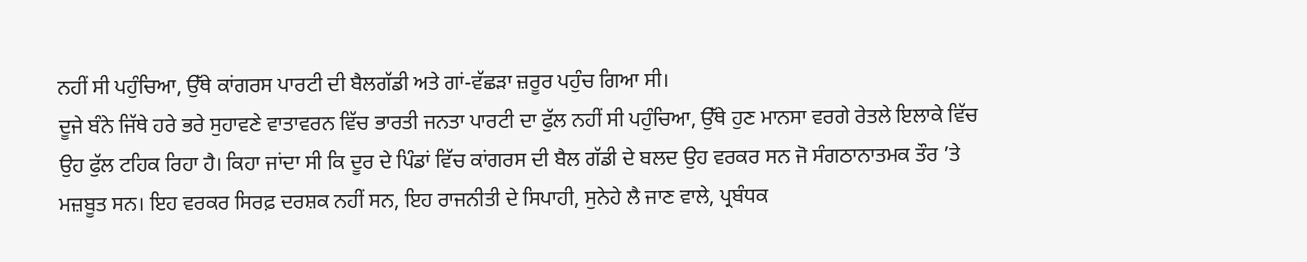ਨਹੀਂ ਸੀ ਪਹੁੰਚਿਆ, ਉੱਥੇ ਕਾਂਗਰਸ ਪਾਰਟੀ ਦੀ ਬੈਲਗੱਡੀ ਅਤੇ ਗਾਂ-ਵੱਛੜਾ ਜ਼ਰੂਰ ਪਹੁੰਚ ਗਿਆ ਸੀ।
ਦੂਜੇ ਬੰਨੇ ਜਿੱਥੇ ਹਰੇ ਭਰੇ ਸੁਹਾਵਣੇ ਵਾਤਾਵਰਨ ਵਿੱਚ ਭਾਰਤੀ ਜਨਤਾ ਪਾਰਟੀ ਦਾ ਫੁੱਲ ਨਹੀਂ ਸੀ ਪਹੁੰਚਿਆ, ਉੱਥੇ ਹੁਣ ਮਾਨਸਾ ਵਰਗੇ ਰੇਤਲੇ ਇਲਾਕੇ ਵਿੱਚ ਉਹ ਫੁੱਲ ਟਹਿਕ ਰਿਹਾ ਹੈ। ਕਿਹਾ ਜਾਂਦਾ ਸੀ ਕਿ ਦੂਰ ਦੇ ਪਿੰਡਾਂ ਵਿੱਚ ਕਾਂਗਰਸ ਦੀ ਬੈਲ ਗੱਡੀ ਦੇ ਬਲਦ ਉਹ ਵਰਕਰ ਸਨ ਜੋ ਸੰਗਠਾਨਾਤਮਕ ਤੌਰ ’ਤੇ ਮਜ਼ਬੂਤ ਸਨ। ਇਹ ਵਰਕਰ ਸਿਰਫ਼ ਦਰਸ਼ਕ ਨਹੀਂ ਸਨ, ਇਹ ਰਾਜਨੀਤੀ ਦੇ ਸਿਪਾਹੀ, ਸੁਨੇਹੇ ਲੈ ਜਾਣ ਵਾਲੇ, ਪ੍ਰਬੰਧਕ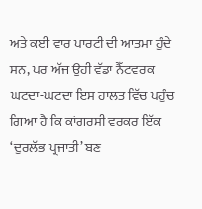ਅਤੇ ਕਈ ਵਾਰ ਪਾਰਟੀ ਦੀ ਆਤਮਾ ਹੁੰਦੇ ਸਨ, ਪਰ ਅੱਜ ਉਹੀ ਵੱਡਾ ਨੈੱਟਵਰਕ ਘਟਦਾ-ਘਟਦਾ ਇਸ ਹਾਲਤ ਵਿੱਚ ਪਹੁੰਚ ਗਿਆ ਹੈ ਕਿ ਕਾਂਗਰਸੀ ਵਰਕਰ ਇੱਕ ‘ਦੁਰਲੱਭ ਪ੍ਰਜਾਤੀ’ ਬਣ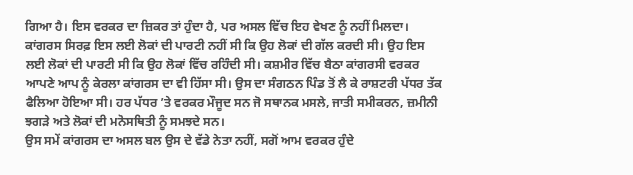ਗਿਆ ਹੈ। ਇਸ ਵਰਕਰ ਦਾ ਜ਼ਿਕਰ ਤਾਂ ਹੁੰਦਾ ਹੈ, ਪਰ ਅਸਲ ਵਿੱਚ ਇਹ ਵੇਖਣ ਨੂੰ ਨਹੀਂ ਮਿਲਦਾ।
ਕਾਂਗਰਸ ਸਿਰਫ਼ ਇਸ ਲਈ ਲੋਕਾਂ ਦੀ ਪਾਰਟੀ ਨਹੀਂ ਸੀ ਕਿ ਉਹ ਲੋਕਾਂ ਦੀ ਗੱਲ ਕਰਦੀ ਸੀ। ਉਹ ਇਸ ਲਈ ਲੋਕਾਂ ਦੀ ਪਾਰਟੀ ਸੀ ਕਿ ਉਹ ਲੋਕਾਂ ਵਿੱਚ ਰਹਿੰਦੀ ਸੀ। ਕਸ਼ਮੀਰ ਵਿੱਚ ਬੈਠਾ ਕਾਂਗਰਸੀ ਵਰਕਰ ਆਪਣੇ ਆਪ ਨੂੰ ਕੇਰਲਾ ਕਾਂਗਰਸ ਦਾ ਵੀ ਹਿੱਸਾ ਸੀ। ਉਸ ਦਾ ਸੰਗਠਨ ਪਿੰਡ ਤੋਂ ਲੈ ਕੇ ਰਾਸ਼ਟਰੀ ਪੱਧਰ ਤੱਕ ਫੈਲਿਆ ਹੋਇਆ ਸੀ। ਹਰ ਪੱਧਰ ’ਤੇ ਵਰਕਰ ਮੌਜੂਦ ਸਨ ਜੋ ਸਥਾਨਕ ਮਸਲੇ, ਜਾਤੀ ਸਮੀਕਰਨ, ਜ਼ਮੀਨੀ ਝਗੜੇ ਅਤੇ ਲੋਕਾਂ ਦੀ ਮਨੋਸਥਿਤੀ ਨੂੰ ਸਮਝਦੇ ਸਨ।
ਉਸ ਸਮੇਂ ਕਾਂਗਰਸ ਦਾ ਅਸਲ ਬਲ ਉਸ ਦੇ ਵੱਡੇ ਨੇਤਾ ਨਹੀਂ, ਸਗੋਂ ਆਮ ਵਰਕਰ ਹੁੰਦੇ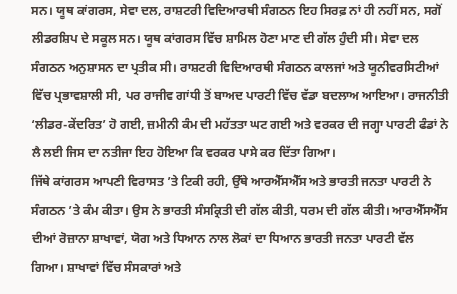ਸਨ। ਯੂਥ ਕਾਂਗਰਸ, ਸੇਵਾ ਦਲ, ਰਾਸ਼ਟਰੀ ਵਿਦਿਆਰਥੀ ਸੰਗਠਨ ਇਹ ਸਿਰਫ਼ ਨਾਂ ਹੀ ਨਹੀਂ ਸਨ, ਸਗੋਂ ਲੀਡਰਸ਼ਿਪ ਦੇ ਸਕੂਲ ਸਨ। ਯੂਥ ਕਾਂਗਰਸ ਵਿੱਚ ਸ਼ਾਮਿਲ ਹੋਣਾ ਮਾਣ ਦੀ ਗੱਲ ਹੁੰਦੀ ਸੀ। ਸੇਵਾ ਦਲ ਸੰਗਠਨ ਅਨੁਸ਼ਾਸਨ ਦਾ ਪ੍ਰਤੀਕ ਸੀ। ਰਾਸ਼ਟਰੀ ਵਿਦਿਆਰਥੀ ਸੰਗਠਨ ਕਾਲਜਾਂ ਅਤੇ ਯੂਨੀਵਰਸਿਟੀਆਂ ਵਿੱਚ ਪ੍ਰਭਾਵਸ਼ਾਲੀ ਸੀ, ਪਰ ਰਾਜੀਵ ਗਾਂਧੀ ਤੋਂ ਬਾਅਦ ਪਾਰਟੀ ਵਿੱਚ ਵੱਡਾ ਬਦਲਾਅ ਆਇਆ। ਰਾਜਨੀਤੀ ‘ਲੀਡਰ-ਕੇਂਦਰਿਤ’ ਹੋ ਗਈ, ਜ਼ਮੀਨੀ ਕੰਮ ਦੀ ਮਹੱਤਤਾ ਘਟ ਗਈ ਅਤੇ ਵਰਕਰ ਦੀ ਜਗ੍ਹਾ ਪਾਰਟੀ ਫੰਡਾਂ ਨੇ ਲੈ ਲਈ ਜਿਸ ਦਾ ਨਤੀਜਾ ਇਹ ਹੋਇਆ ਕਿ ਵਰਕਰ ਪਾਸੇ ਕਰ ਦਿੱਤਾ ਗਿਆ।
ਜਿੱਥੇ ਕਾਂਗਰਸ ਆਪਣੀ ਵਿਰਾਸਤ ’ਤੇ ਟਿਕੀ ਰਹੀ, ਉੱਥੇ ਆਰਐੱਸਐੱਸ ਅਤੇ ਭਾਰਤੀ ਜਨਤਾ ਪਾਰਟੀ ਨੇ ਸੰਗਠਨ ’ਤੇ ਕੰਮ ਕੀਤਾ। ਉਸ ਨੇ ਭਾਰਤੀ ਸੰਸਕ੍ਰਿਤੀ ਦੀ ਗੱਲ ਕੀਤੀ, ਧਰਮ ਦੀ ਗੱਲ ਕੀਤੀ। ਆਰਐੱਸਐੱਸ ਦੀਆਂ ਰੋਜ਼ਾਨਾ ਸ਼ਾਖਾਵਾਂ, ਯੋਗ ਅਤੇ ਧਿਆਨ ਨਾਲ ਲੋਕਾਂ ਦਾ ਧਿਆਨ ਭਾਰਤੀ ਜਨਤਾ ਪਾਰਟੀ ਵੱਲ ਗਿਆ। ਸ਼ਾਖਾਵਾਂ ਵਿੱਚ ਸੰਸਕਾਰਾਂ ਅਤੇ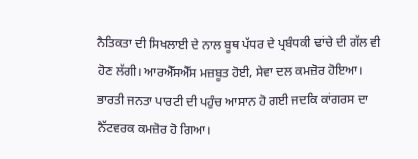ਨੈਤਿਕਤਾ ਦੀ ਸਿਖਲਾਈ ਦੇ ਨਾਲ ਬੂਥ ਪੱਧਰ ਦੇ ਪ੍ਰਬੰਧਕੀ ਢਾਂਚੇ ਦੀ ਗੱਲ ਵੀ ਹੋਣ ਲੱਗੀ। ਆਰਐੱਸਐੱਸ ਮਜ਼ਬੂਤ ਹੋਈ, ਸੇਵਾ ਦਲ ਕਮਜ਼ੋਰ ਹੋਇਆ। ਭਾਰਤੀ ਜਨਤਾ ਪਾਰਟੀ ਦੀ ਪਹੁੰਚ ਆਸਾਨ ਹੋ ਗਈ ਜਦਕਿ ਕਾਂਗਰਸ ਦਾ ਨੈੱਟਵਰਕ ਕਮਜ਼ੋਰ ਹੋ ਗਿਆ।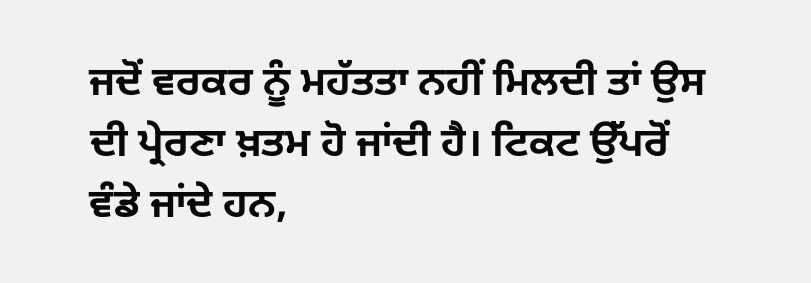ਜਦੋਂ ਵਰਕਰ ਨੂੰ ਮਹੱਤਤਾ ਨਹੀਂ ਮਿਲਦੀ ਤਾਂ ਉਸ ਦੀ ਪ੍ਰੇਰਣਾ ਖ਼ਤਮ ਹੋ ਜਾਂਦੀ ਹੈ। ਟਿਕਟ ਉੱਪਰੋਂ ਵੰਡੇ ਜਾਂਦੇ ਹਨ,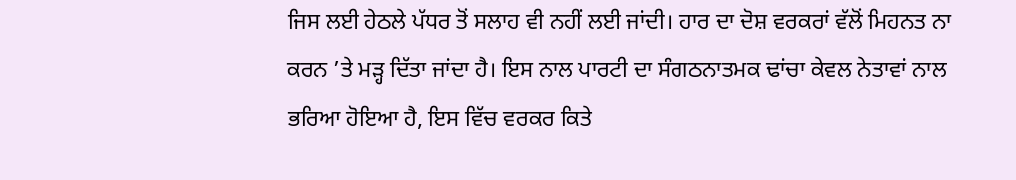ਜਿਸ ਲਈ ਹੇਠਲੇ ਪੱਧਰ ਤੋਂ ਸਲਾਹ ਵੀ ਨਹੀਂ ਲਈ ਜਾਂਦੀ। ਹਾਰ ਦਾ ਦੋਸ਼ ਵਰਕਰਾਂ ਵੱਲੋਂ ਮਿਹਨਤ ਨਾ ਕਰਨ ’ਤੇ ਮੜ੍ਹ ਦਿੱਤਾ ਜਾਂਦਾ ਹੈ। ਇਸ ਨਾਲ ਪਾਰਟੀ ਦਾ ਸੰਗਠਨਾਤਮਕ ਢਾਂਚਾ ਕੇਵਲ ਨੇਤਾਵਾਂ ਨਾਲ ਭਰਿਆ ਹੋਇਆ ਹੈ, ਇਸ ਵਿੱਚ ਵਰਕਰ ਕਿਤੇ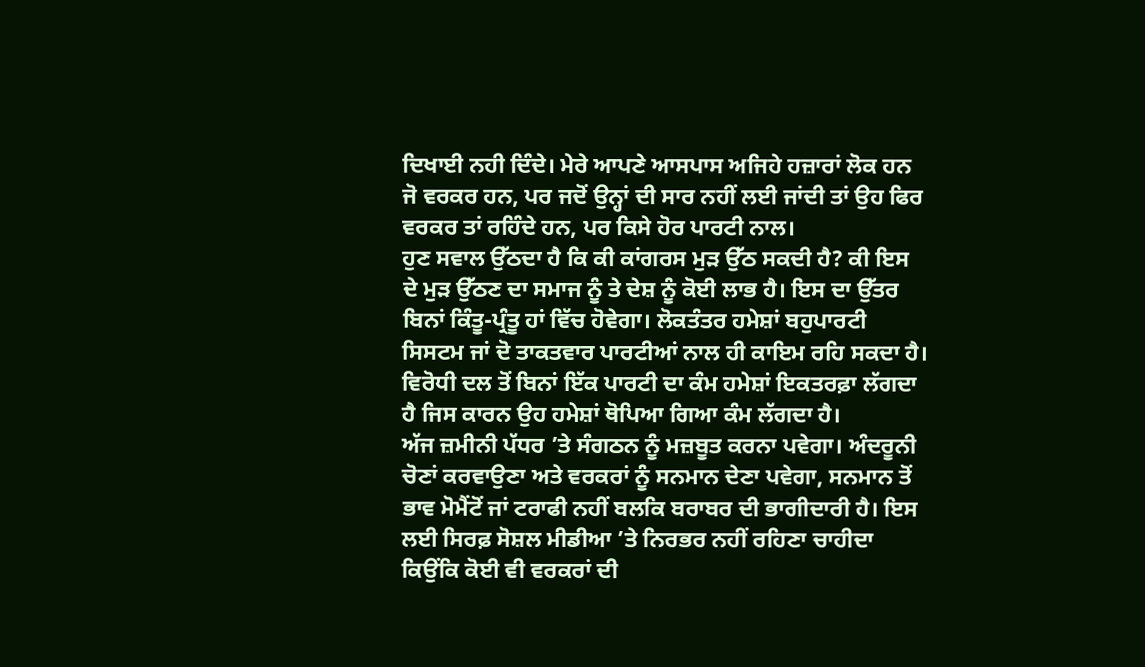ਦਿਖਾਈ ਨਹੀ ਦਿੰਦੇ। ਮੇਰੇ ਆਪਣੇ ਆਸਪਾਸ ਅਜਿਹੇ ਹਜ਼ਾਰਾਂ ਲੋਕ ਹਨ ਜੋ ਵਰਕਰ ਹਨ, ਪਰ ਜਦੋਂ ਉਨ੍ਹਾਂ ਦੀ ਸਾਰ ਨਹੀਂ ਲਈ ਜਾਂਦੀ ਤਾਂ ਉਹ ਫਿਰ ਵਰਕਰ ਤਾਂ ਰਹਿੰਦੇ ਹਨ, ਪਰ ਕਿਸੇ ਹੋਰ ਪਾਰਟੀ ਨਾਲ।
ਹੁਣ ਸਵਾਲ ਉੱਠਦਾ ਹੈ ਕਿ ਕੀ ਕਾਂਗਰਸ ਮੁੜ ਉੱਠ ਸਕਦੀ ਹੈ? ਕੀ ਇਸ ਦੇ ਮੁੜ ਉੱਠਣ ਦਾ ਸਮਾਜ ਨੂੰ ਤੇ ਦੇਸ਼ ਨੂੰ ਕੋਈ ਲਾਭ ਹੈ। ਇਸ ਦਾ ਉੱਤਰ ਬਿਨਾਂ ਕਿੰਤੂ-ਪ੍ਰੰਤੂ ਹਾਂ ਵਿੱਚ ਹੋਵੇਗਾ। ਲੋਕਤੰਤਰ ਹਮੇਸ਼ਾਂ ਬਹੁਪਾਰਟੀ ਸਿਸਟਮ ਜਾਂ ਦੋ ਤਾਕਤਵਾਰ ਪਾਰਟੀਆਂ ਨਾਲ ਹੀ ਕਾਇਮ ਰਹਿ ਸਕਦਾ ਹੈ। ਵਿਰੋਧੀ ਦਲ ਤੋਂ ਬਿਨਾਂ ਇੱਕ ਪਾਰਟੀ ਦਾ ਕੰਮ ਹਮੇਸ਼ਾਂ ਇਕਤਰਫ਼ਾ ਲੱਗਦਾ ਹੈ ਜਿਸ ਕਾਰਨ ਉਹ ਹਮੇਸ਼ਾਂ ਥੋਪਿਆ ਗਿਆ ਕੰਮ ਲੱਗਦਾ ਹੈ।
ਅੱਜ ਜ਼ਮੀਨੀ ਪੱਧਰ ’ਤੇ ਸੰਗਠਨ ਨੂੰ ਮਜ਼ਬੂਤ ਕਰਨਾ ਪਵੇਗਾ। ਅੰਦਰੂਨੀ ਚੋਣਾਂ ਕਰਵਾਉਣਾ ਅਤੇ ਵਰਕਰਾਂ ਨੂੰ ਸਨਮਾਨ ਦੇਣਾ ਪਵੇਗਾ, ਸਨਮਾਨ ਤੋਂ ਭਾਵ ਮੋਮੈਂਟੋਂ ਜਾਂ ਟਰਾਫੀ ਨਹੀਂ ਬਲਕਿ ਬਰਾਬਰ ਦੀ ਭਾਗੀਦਾਰੀ ਹੈ। ਇਸ ਲਈ ਸਿਰਫ਼ ਸੋਸ਼ਲ ਮੀਡੀਆ ’ਤੇ ਨਿਰਭਰ ਨਹੀਂ ਰਹਿਣਾ ਚਾਹੀਦਾ ਕਿਉਂਕਿ ਕੋਈ ਵੀ ਵਰਕਰਾਂ ਦੀ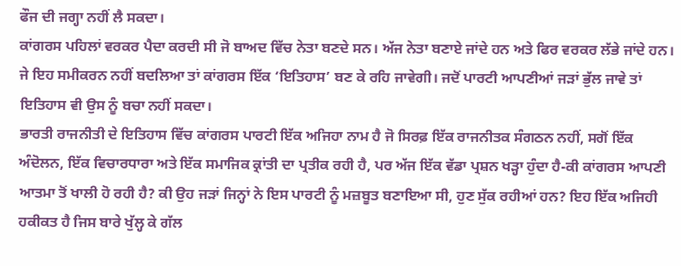ਫੌਜ ਦੀ ਜਗ੍ਹਾ ਨਹੀਂ ਲੈ ਸਕਦਾ।
ਕਾਂਗਰਸ ਪਹਿਲਾਂ ਵਰਕਰ ਪੈਦਾ ਕਰਦੀ ਸੀ ਜੋ ਬਾਅਦ ਵਿੱਚ ਨੇਤਾ ਬਣਦੇ ਸਨ। ਅੱਜ ਨੇਤਾ ਬਣਾਏ ਜਾਂਦੇ ਹਨ ਅਤੇ ਫਿਰ ਵਰਕਰ ਲੱਭੇ ਜਾਂਦੇ ਹਨ। ਜੇ ਇਹ ਸਮੀਕਰਨ ਨਹੀਂ ਬਦਲਿਆ ਤਾਂ ਕਾਂਗਰਸ ਇੱਕ ‘ਇਤਿਹਾਸ’ ਬਣ ਕੇ ਰਹਿ ਜਾਵੇਗੀ। ਜਦੋਂ ਪਾਰਟੀ ਆਪਣੀਆਂ ਜੜਾਂ ਭੁੱਲ ਜਾਵੇ ਤਾਂ ਇਤਿਹਾਸ ਵੀ ਉਸ ਨੂੰ ਬਚਾ ਨਹੀਂ ਸਕਦਾ।
ਭਾਰਤੀ ਰਾਜਨੀਤੀ ਦੇ ਇਤਿਹਾਸ ਵਿੱਚ ਕਾਂਗਰਸ ਪਾਰਟੀ ਇੱਕ ਅਜਿਹਾ ਨਾਮ ਹੈ ਜੋ ਸਿਰਫ਼ ਇੱਕ ਰਾਜਨੀਤਕ ਸੰਗਠਨ ਨਹੀਂ, ਸਗੋਂ ਇੱਕ ਅੰਦੋਲਨ, ਇੱਕ ਵਿਚਾਰਧਾਰਾ ਅਤੇ ਇੱਕ ਸਮਾਜਿਕ ਕ੍ਰਾਂਤੀ ਦਾ ਪ੍ਰਤੀਕ ਰਹੀ ਹੈ, ਪਰ ਅੱਜ ਇੱਕ ਵੱਡਾ ਪ੍ਰਸ਼ਨ ਖੜ੍ਹਾ ਹੁੰਦਾ ਹੈ-ਕੀ ਕਾਂਗਰਸ ਆਪਣੀ ਆਤਮਾ ਤੋਂ ਖਾਲੀ ਹੋ ਰਹੀ ਹੈ? ਕੀ ਉਹ ਜੜਾਂ ਜਿਨ੍ਹਾਂ ਨੇ ਇਸ ਪਾਰਟੀ ਨੂੰ ਮਜ਼ਬੂਤ ਬਣਾਇਆ ਸੀ, ਹੁਣ ਸੁੱਕ ਰਹੀਆਂ ਹਨ? ਇਹ ਇੱਕ ਅਜਿਹੀ ਹਕੀਕਤ ਹੈ ਜਿਸ ਬਾਰੇ ਖੁੱਲ੍ਹ ਕੇ ਗੱਲ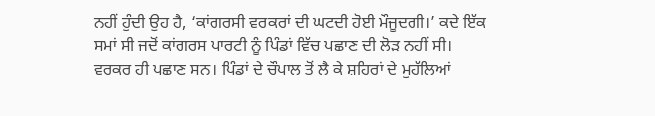ਨਹੀਂ ਹੁੰਦੀ ਉਹ ਹੈ, ‘ਕਾਂਗਰਸੀ ਵਰਕਰਾਂ ਦੀ ਘਟਦੀ ਹੋਈ ਮੌਜੂਦਗੀ।’ ਕਦੇ ਇੱਕ ਸਮਾਂ ਸੀ ਜਦੋਂ ਕਾਂਗਰਸ ਪਾਰਟੀ ਨੂੰ ਪਿੰਡਾਂ ਵਿੱਚ ਪਛਾਣ ਦੀ ਲੋੜ ਨਹੀਂ ਸੀ। ਵਰਕਰ ਹੀ ਪਛਾਣ ਸਨ। ਪਿੰਡਾਂ ਦੇ ਚੌਪਾਲ ਤੋਂ ਲੈ ਕੇ ਸ਼ਹਿਰਾਂ ਦੇ ਮੁਹੱਲਿਆਂ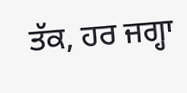ਤੱਕ, ਹਰ ਜਗ੍ਹਾ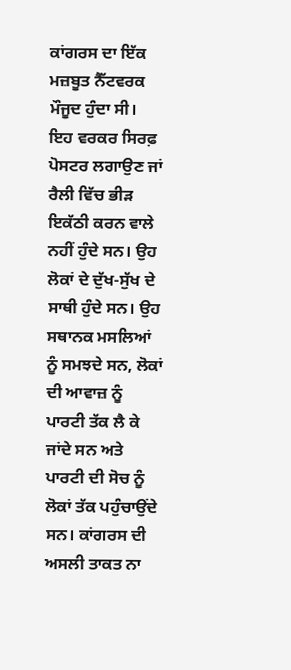ਕਾਂਗਰਸ ਦਾ ਇੱਕ ਮਜ਼ਬੂਤ ਨੈੱਟਵਰਕ ਮੌਜੂਦ ਹੁੰਦਾ ਸੀ।
ਇਹ ਵਰਕਰ ਸਿਰਫ਼ ਪੋਸਟਰ ਲਗਾਉਣ ਜਾਂ ਰੈਲੀ ਵਿੱਚ ਭੀੜ ਇਕੱਠੀ ਕਰਨ ਵਾਲੇ ਨਹੀਂ ਹੁੰਦੇ ਸਨ। ਉਹ ਲੋਕਾਂ ਦੇ ਦੁੱਖ-ਸੁੱਖ ਦੇ ਸਾਥੀ ਹੁੰਦੇ ਸਨ। ਉਹ ਸਥਾਨਕ ਮਸਲਿਆਂ ਨੂੰ ਸਮਝਦੇ ਸਨ, ਲੋਕਾਂ ਦੀ ਆਵਾਜ਼ ਨੂੰ ਪਾਰਟੀ ਤੱਕ ਲੈ ਕੇ ਜਾਂਦੇ ਸਨ ਅਤੇ ਪਾਰਟੀ ਦੀ ਸੋਚ ਨੂੰ ਲੋਕਾਂ ਤੱਕ ਪਹੁੰਚਾਉਂਦੇ ਸਨ। ਕਾਂਗਰਸ ਦੀ ਅਸਲੀ ਤਾਕਤ ਨਾ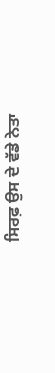ਸਿਰਫ਼ ਉਸ ਦੇ ਵੱਡੇ ਨੇਤਾ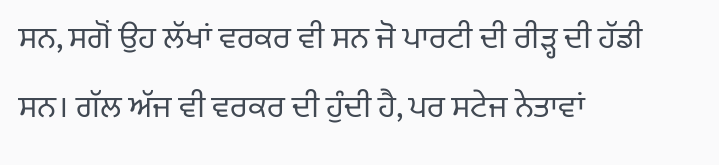ਸਨ, ਸਗੋਂ ਉਹ ਲੱਖਾਂ ਵਰਕਰ ਵੀ ਸਨ ਜੋ ਪਾਰਟੀ ਦੀ ਰੀੜ੍ਹ ਦੀ ਹੱਡੀ ਸਨ। ਗੱਲ ਅੱਜ ਵੀ ਵਰਕਰ ਦੀ ਹੁੰਦੀ ਹੈ, ਪਰ ਸਟੇਜ ਨੇਤਾਵਾਂ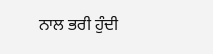ਨਾਲ ਭਰੀ ਹੁੰਦੀ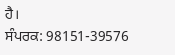ਹੈ।
ਸੰਪਰਕ: 98151-39576